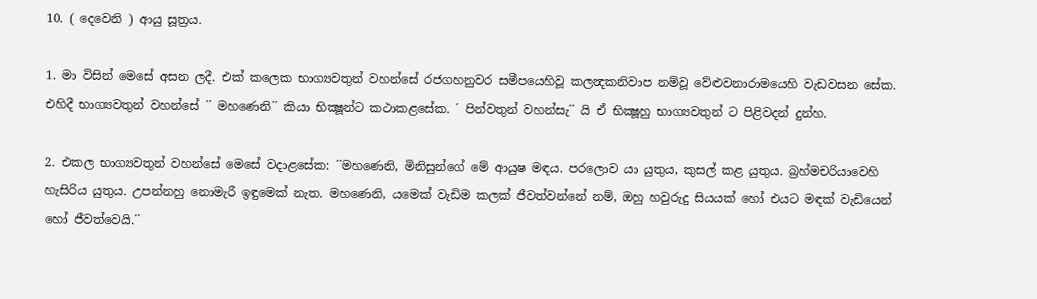10. ( දෙවෙනි ) ආයු සූත්‍රය.

1. මා විසින් මෙසේ අසන ලදී. එක් කලෙක භාග්‍යවතුන් වහන්සේ රජගහනුවර සමීපයෙහිවූ කලන්‍දකනිවාප නම්වූ වේළුවනාරාමයෙහි වැඩවසන සේක. එහිදී භාග්‍යවතුන් වහන්සේ ´´ මහණෙනි´´ කියා භික්‍ෂූන්ට කථාකළසේක. ´ පින්වතුන් වහන්සැ´´ යි ඒ භික්‍ෂූහු භාග්‍යවතුන් ට පිළිවදන් දුන්හ.

2. එකල භාග්‍යවතුන් වහන්සේ මෙසේ වදාළසේක: ´´මහණෙනි, මිනිසුන්ගේ මේ ආයුෂ මඳය. පරලොව යා යුතුය, කුසල් කළ යුතුය. බ්‍රහ්මචරියාවෙහි හැසිරිය යුතුය. උපන්නහු නොමැරී ඉඳුමෙක් නැත. මහණෙනි, යමෙක් වැඩිම කලක් ජීවත්වන්නේ නම්, ඔහු හවුරුදු සියයක් හෝ එයට මඳක් වැඩියෙන් හෝ ජීවත්වෙයි.´´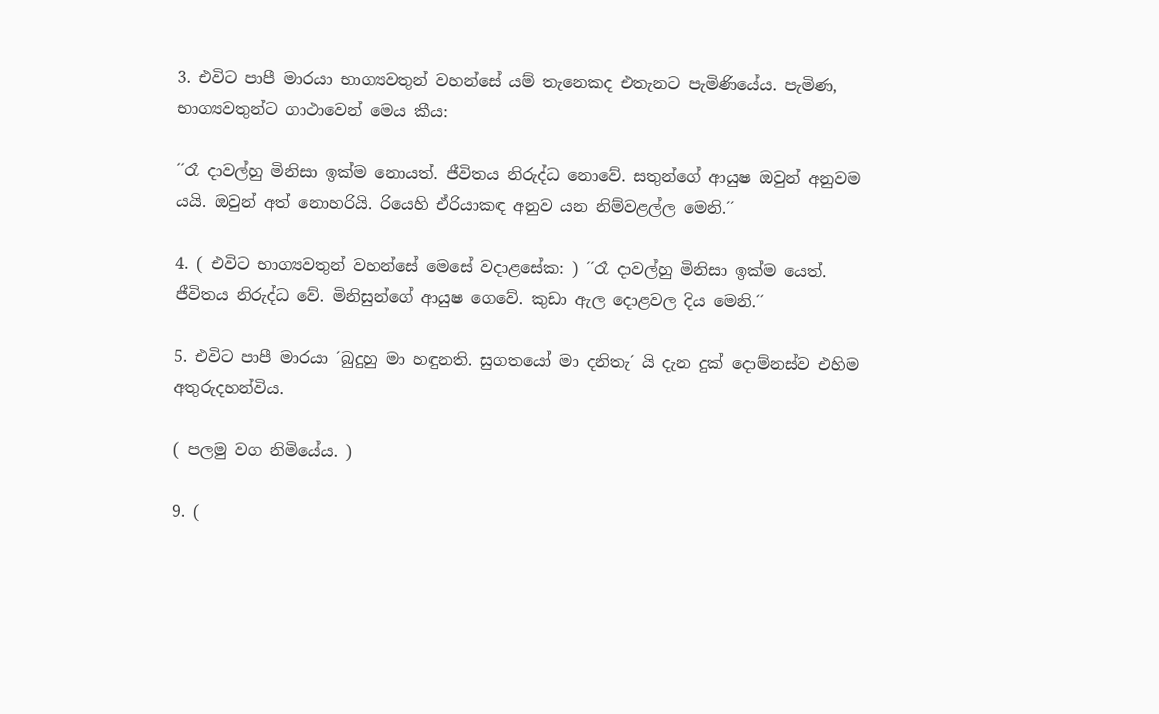3. එවිට පාපී මාරයා භාග්‍යවතුන් වහන්සේ යම් තැනෙකද එතැනට පැමිණියේය. පැමිණ, භාග්‍යවතුන්ට ගාථාවෙන් මෙය කීය:

´´රෑ දාවල්හු මිනිසා ඉක්ම නොයත්. ජීවිතය නිරුද්ධ නොවේ. සතුන්ගේ ආයුෂ ඔවුන් අනුවම යයි. ඔවුන් අත් නොහරියි. රියෙහි ඒරියාකඳ අනුව යන නිම්වළල්ල මෙනි.´´

4. ( එවිට භාග්‍යවතුන් වහන්සේ මෙසේ වදාළසේක: ) ´´රෑ දාවල්හු මිනිසා ඉක්ම යෙත්. ජීවිතය නිරුද්ධ වේ. මිනිසුන්ගේ ආයුෂ ගෙවේ. කුඩා ඇල දොළවල දිය මෙනි.´´

5. එවිට පාපී මාරයා ´බුදුහු මා හඳුනති. සුගතයෝ මා දනිතැ´ යි දැන දුක් දොම්නස්ව එහිම අතුරුදහන්විය.

( පලමු වග නිමියේය. )

9. (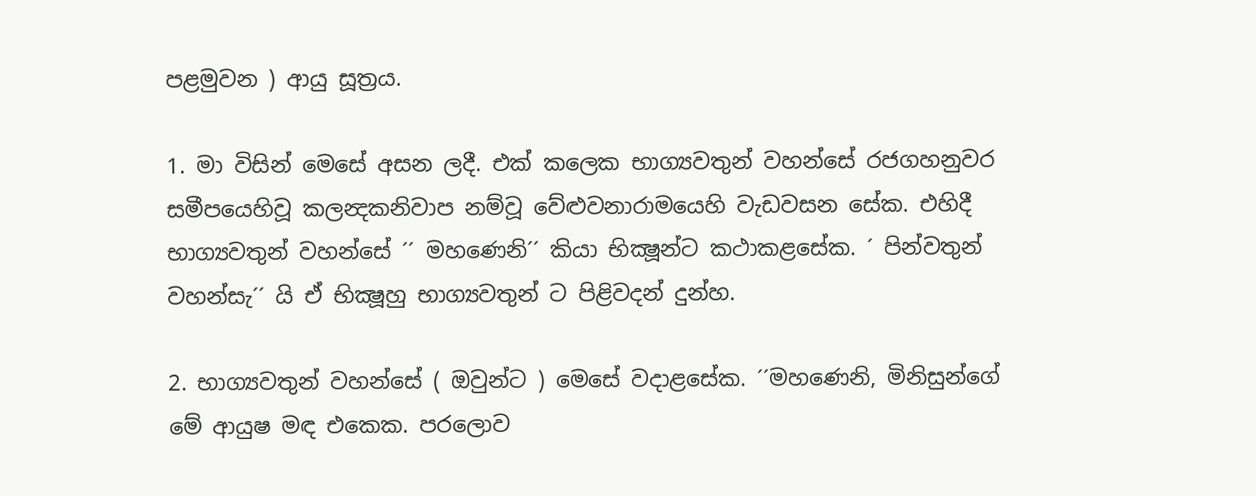පළමුවන ) ආයු සූත්‍රය.

1. මා විසින් මෙසේ අසන ලදී. එක් කලෙක භාග්‍යවතුන් වහන්සේ රජගහනුවර සමීපයෙහිවූ කලන්‍දකනිවාප නම්වූ වේළුවනාරාමයෙහි වැඩවසන සේක. එහිදී භාග්‍යවතුන් වහන්සේ ´´ මහණෙනි´´ කියා භික්‍ෂූන්ට කථාකළසේක. ´ පින්වතුන් වහන්සැ´´ යි ඒ භික්‍ෂූහු භාග්‍යවතුන් ට පිළිවදන් දුන්හ.

2. භාග්‍යවතුන් වහන්සේ ( ඔවුන්ට ) මෙසේ වදාළසේක. ´´මහණෙනි, මිනිසුන්ගේ මේ ආයුෂ මඳ එකෙක. පරලොව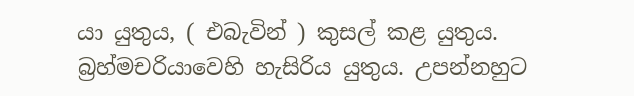යා යුතුය, ( එබැවින් ) කුසල් කළ යුතුය. බ්‍රහ්මචරියාවෙහි හැසිරිය යුතුය. උපන්නහුට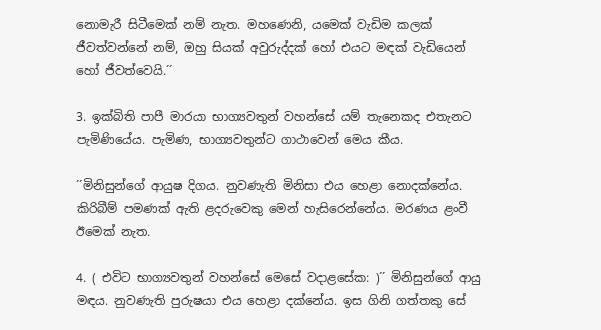නොමැරී සිටීමෙක් නම් නැත. මහණෙනි, යමෙක් වැඩිම කලක් ජීවත්වන්නේ නම්, ඔහු සියක් අවුරුද්දක් හෝ එයට මඳක් වැඩියෙන් හෝ ජීවත්වෙයි.´´

3. ඉක්බිති පාපී මාරයා භාග්‍යවතුන් වහන්සේ යම් තැනෙකද එතැනට පැමිණියේය. පැමිණ, භාග්‍යවතුන්ට ගාථාවෙන් මෙය කීය.

´´මිනිසුන්ගේ ආයුෂ දිගය. නුවණැති මිනිසා එය හෙළා නොදක්නේය. කිරිබීම් පමණක් ඇති ළදරුවෙකු මෙන් හැසිරෙන්නේය. මරණය ළංවී ඊමෙක් නැත.

4. ( එවිට භාග්‍යවතුන් වහන්සේ මෙසේ වදාළසේක: )´´ මිනිසුන්ගේ ආයු මඳය. නුවණැති පුරුෂයා එය හෙළා දක්නේය. ඉස ගිනි ගත්තකු සේ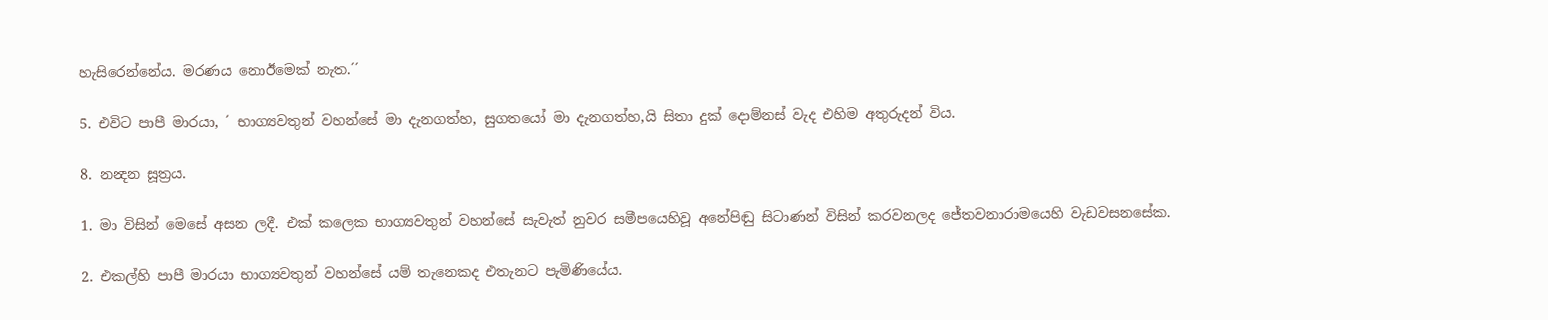හැසිරෙන්නේය. මරණය නොඊමෙක් නැත.´´

5. එවිට පාපී මාරයා, ´ භාග්‍යවතුන් වහන්සේ මා දැනගත්හ, සුගතයෝ මා දැනගත්හ,යි සිතා දුක් දොම්නස් වැද එහිම අතුරුදන් විය.

8. නන්‍දන සූත්‍රය.

1. මා විසින් මෙසේ අසන ලදී. එක් කලෙක භාග්‍යවතුන් වහන්සේ සැවැත් නුවර සමීපයෙහිවූ අනේපිඬු සිටාණන් විසින් කරවනලද ජේතවනාරාමයෙහි වැඩවසනසේක.

2. එකල්හි පාපී මාරයා භාග්‍යවතුන් වහන්සේ යම් තැනෙකද එතැනට පැමිණියේය.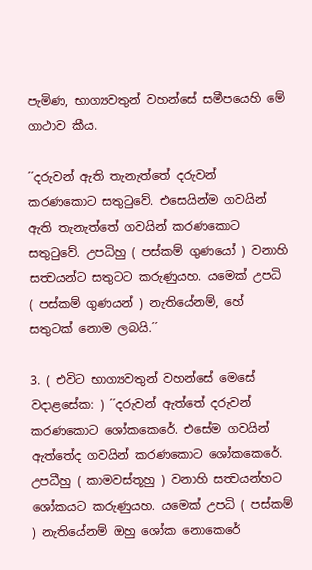පැමිණ, භාග්‍යවතුන් වහන්සේ සමීපයෙහි මේ ගාථාව කීය.

´´දරුවන් ඇති තැනැත්තේ දරුවන් කරණකොට සතුටුවේ. එසෙයින්ම ගවයින් ඇති තැනැත්තේ ගවයින් කරණකොට සතුටුවේ. උපධිහු ( පස්කම් ගුණයෝ ) වනාහි සත්‍වයන්ට සතුටට කරුණුයහ. යමෙක් උපධි ( පස්කම් ගුණයන් ) නැතියේනම්, හේ සතුටක් නොම ලබයි.´´

3. ( එවිට භාග්‍යවතුන් වහන්සේ මෙසේ වදාළසේක: ) ´´දරුවන් ඇත්තේ දරුවන් කරණකොට ශෝකකෙරේ. එසේම ගවයින් ඇත්තේද ගවයින් කරණකොට ශෝකකෙරේ. උපධීහු ( කාමවස්තූහු ) වනාහි සත්‍වයන්හට ශෝකයට කරුණුයහ. යමෙක් උපධි ( පස්කම් ) නැතියේනම් ඔහු ශෝක නොකෙරේ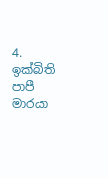4. ඉක්බිති පාපී මාරයා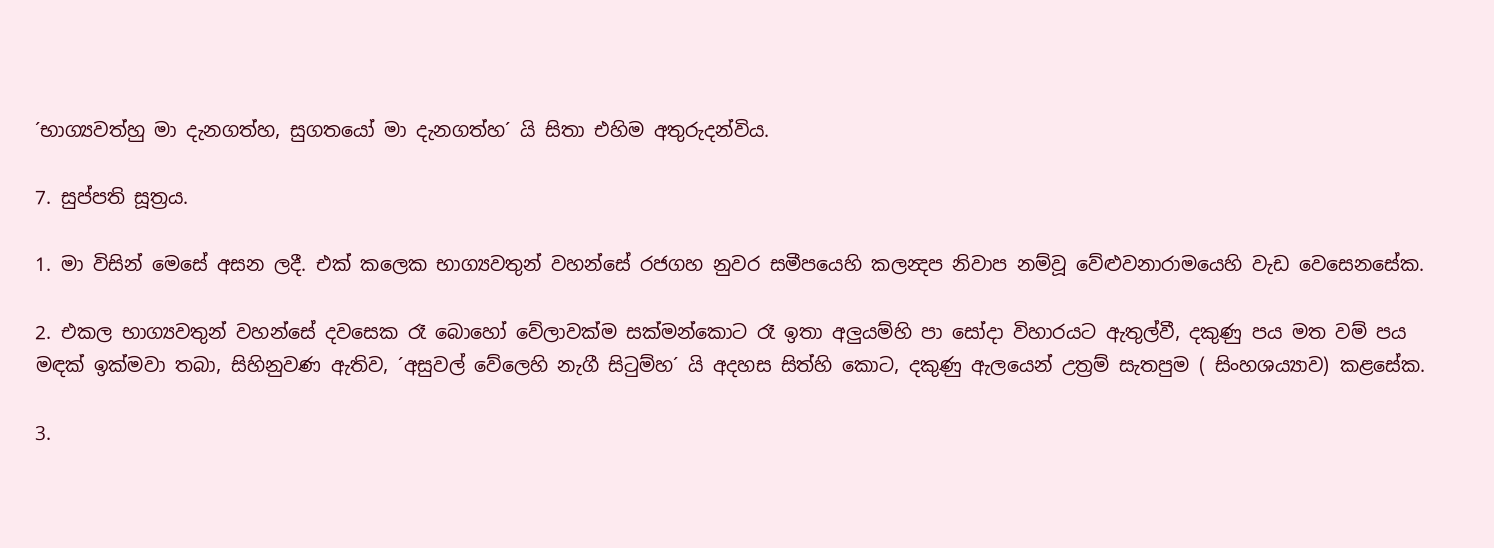´භාග්‍යවත්හු මා දැනගත්හ, සුගතයෝ මා දැනගත්හ´ යි සිතා එහිම අතුරුදන්විය.

7. සුප්පති සූත්‍රය.

1. මා විසින් මෙසේ අසන ලදී. එක් කලෙක භාග්‍යවතුන් වහන්සේ රජගහ නුවර සමීපයෙහි කලන්‍දප නිවාප නම්වූ වේළුවනාරාමයෙහි වැඩ වෙසෙනසේක.

2. එකල භාග්‍යවතුන් වහන්සේ දවසෙක රෑ බොහෝ වේලාවක්ම සක්මන්කොට රෑ ඉතා අලුයම්හි පා සෝදා විහාරයට ඇතුල්වී, දකුණු පය මත වම් පය මඳක් ඉක්මවා තබා, සිහිනුවණ ඇතිව, ´අසුවල් වේලෙහි නැගී සිටුම්හ´ යි අදහස සිත්හි කොට, දකුණු ඇලයෙන් උත්‍රම් සැතපුම ( සිංහශය්‍යාව) කළසේක.

3.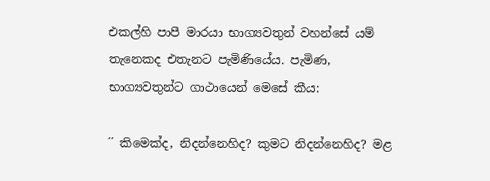එකල්හි පාපී මාරයා භාග්‍යවතුන් වහන්සේ යම් තැනෙකද එතැනට පැමිණියේය. පැමිණ, භාග්‍යවතුන්ට ගාථායෙන් මෙසේ කීය:

´´ කිමෙක්ද, නිදන්නෙහිද? කුමට නිදන්නෙහිද? මළ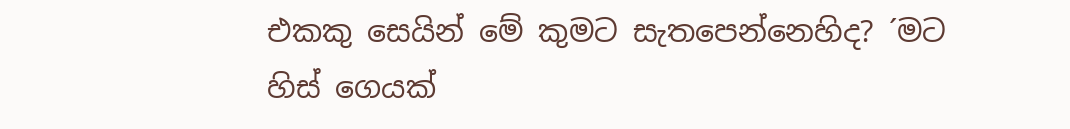එකකු සෙයින් මේ කුමට සැතපෙන්නෙහිද? ´මට හිස් ගෙයක්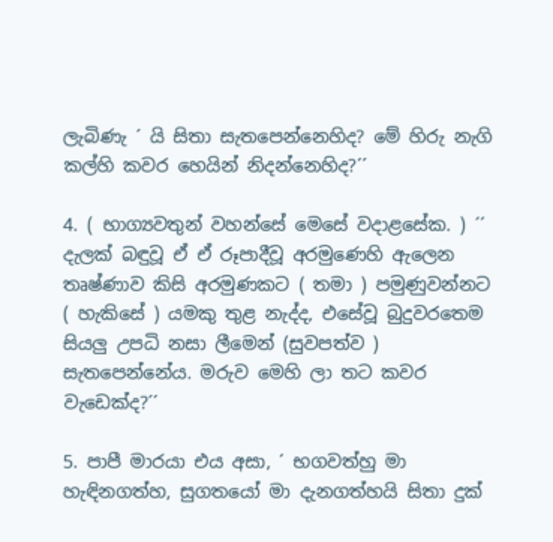ලැබිණැ ´ යි සිතා සැතපෙන්නෙහිද? මේ හිරු නැගි කල්හි කවර හෙයින් නිදන්නෙහිද?´´

4. ( භාග්‍යවතුන් වහන්සේ මෙසේ වදාළසේක. ) ´´ දැලක් බඳුවූ ඒ ඒ රූපාදීවූ අරමුණෙහි ඇලෙන තෘෂ්ණාව කිසි අරමුණකට ( තමා ) පමුණුවන්නට ( හැකිසේ ) යමකු තුළ නැද්ද, එසේවූ බුදුවරතෙම සියලු උපධි නසා ලීමෙන් (සුවපත්ව ) සැතපෙන්නේය. මරුව මෙහි ලා තට කවර වැඩෙක්ද?´´

5. පාපී මාරයා එය අසා, ´ භගවත්හු මා හැඳිනගත්හ, සුගතයෝ මා දැනගත්හයි සිතා දුක්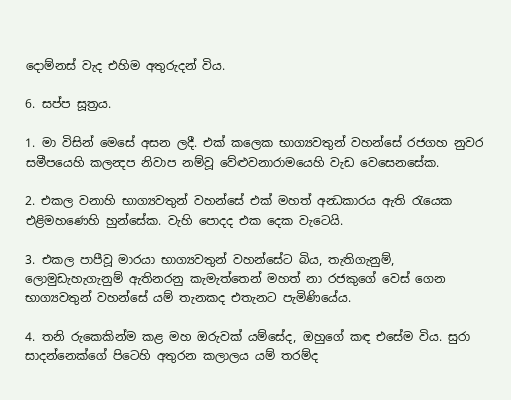දොම්නස් වැද එහිම අතුරුදන් විය.

6. සප්ප සූත්‍රය.

1. මා විසින් මෙසේ අසන ලදී. එක් කලෙක භාග්‍යවතුන් වහන්සේ රජගහ නුවර සමීපයෙහි කලන්‍දප නිවාප නම්වූ වේළුවනාරාමයෙහි වැඩ වෙසෙනසේක.

2. එකල වනාහි භාග්‍යවතුන් වහන්සේ එක් මහත් අන්‍ධකාරය ඇති රැයෙක එළිමහණෙහි හුන්සේක. වැහි පොදද එක දෙක වැටෙයි.

3. එකල පාපීවූ මාරයා භාග්‍යවතුන් වහන්සේට බිය, තැතිගැනුම්, ලොමුඩැහැගැනුම් ඇතිනරනු කැමැත්තෙන් මහත් නා රජකුගේ වෙස් ගෙන භාග්‍යවතුන් වහන්සේ යම් තැනකද එතැනට පැමිණියේය.

4. තනි රුකෙකින්ම කළ මහ ඔරුවක් යම්සේද, ඔහුගේ කඳ එසේම විය. සුරා සාදන්නෙක්ගේ පිටෙහි අතුරන කලාලය යම් තරම්ද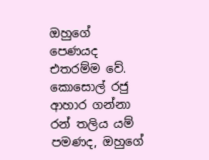ඔහුගේ පෙණයද එතරම්ම වේ. කොසොල් රජු ආහාර ගන්නා රන් තලිය යම් පමණද, ඔහුගේ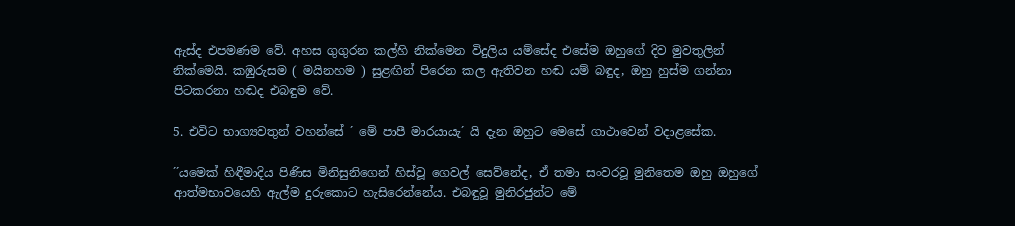ඇස්ද එපමණම වේ. අහස ගුගුරන කල්හි නික්මෙන විදුලිය යම්සේද එසේම ඔහුගේ දිව මුවතුලින් නික්මෙයි. කඹුරුසම ( මයිනහම ) සුළඟින් පිරෙන කල ඇතිවන හඬ යම් බඳුද, ඔහු හුස්ම ගන්නා පිටකරනා හඬද එබඳුම වේ.

5. එවිට භාග්‍යවතුන් වහන්සේ ´ මේ පාපී මාරයායැ´ යි දැන ඔහුට මෙසේ ගාථාවෙන් වදාළසේක.

´´යමෙක් හිඳීමාදිය පිණිස මිනිසුනිගෙන් හිස්වූ ගෙවල් සෙව්නේද, ඒ තමා සංවරවූ මුනිතෙම ඔහු ඔහුගේ ආත්මභාවයෙහි ඇල්ම දුරුකොට හැසිරෙන්නේය. එබඳුවූ මුනිරජුන්ට මේ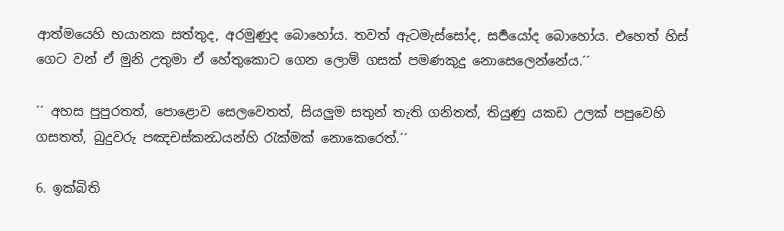ආත්මයෙහි භයානක සත්තුද, අරමුණුද බොහෝය. තවත් ඇටමැස්සෝද, සර්‍පයෝද බොහෝය. එහෙත් හිස් ගෙට වන් ඒ මුනි උතුමා ඒ හේතුකොට ගෙන ලොම් ගසක් පමණකුදු නොසෙලෙන්නේය.´´

´´ අහස පුපුරතත්, පොළොව සෙලවෙතත්, සියලුම සතුන් තැති ගනිතත්, තියුණු යකඩ උලක් පපුවෙහි ගසතත්, බුදුවරු පඤචස්කන්‍ධයන්හි රැක්මක් නොකෙරෙත්.´´

6. ඉක්බිති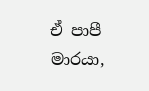ඒ පාපී මාරයා,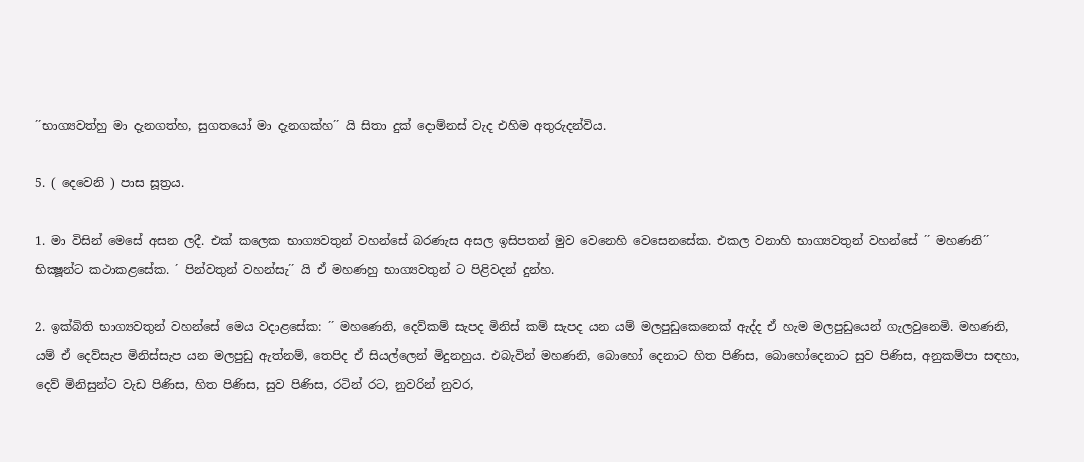´´භාග්‍යවත්හු මා දැනගත්හ, සුගතයෝ මා දැනගක්හ´´ යි සිතා දුක් දොම්නස් වැද එහිම අතුරුදන්විය.

5. ( දෙවෙනි ) පාස සූත්‍රය.

1. මා විසින් මෙසේ අසන ලදී. එක් කලෙක භාග්‍යවතුන් වහන්සේ බරණැස අසල ඉසිපතන් මුව වෙනෙහි වෙසෙනසේක. එකල වනාහි භාග්‍යවතුන් වහන්සේ ´´ මහණනි´´ භික්‍ෂූන්ට කථාකළසේක. ´ පින්වතුන් වහන්සැ´´ යි ඒ මහණහු භාග්‍යවතුන් ට පිළිවදන් දුන්හ.

2. ඉක්බිති භාග්‍යවතුන් වහන්සේ මෙය වදාළසේක: ´´ මහණෙනි, දෙව්කම් සැපද මිනිස් කම් සැපද යන යම් මලපුඩුකෙනෙක් ඇද්ද ඒ හැම මලපුඩුයෙන් ගැලවුනෙමි. මහණනි, යම් ඒ දෙව්සැප මිනිස්සැප යන මලපුඩු ඇත්නම්, තෙපිද ඒ සියල්ලෙන් මිදුනහුය. එබැවින් මහණනි, බොහෝ දෙනාට හිත පිණිස, බොහෝදෙනාට සුව පිණිස, අනුකම්පා සඳහා, දෙව් මිනිසුන්ට වැඩ පිණිස, හිත පිණිස, සුව පිණිස, රටින් රට, නුවරින් නුවර,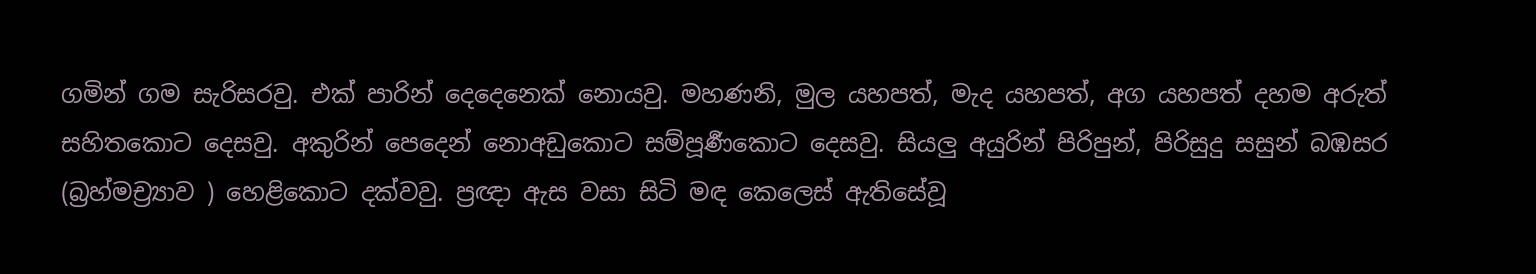ගමින් ගම සැරිසරවු. එක් පාරින් දෙදෙනෙක් නොයවු. මහණනි, මුල යහපත්, මැද යහපත්, අග යහපත් දහම අරුත් සහිතකොට දෙසවු. අකුරින් පෙදෙන් නොඅඩුකොට සම්පූර්‍ණකොට දෙසවු. සියලු අයුරින් පිරිපුන්, පිරිසුදු සසුන් බඹසර (බ්‍රහ්මච්‍ර්‍යාව ) හෙළිකොට දක්වවු. ප්‍රඥා ඇස වසා සිටි මඳ කෙලෙස් ඇතිසේවූ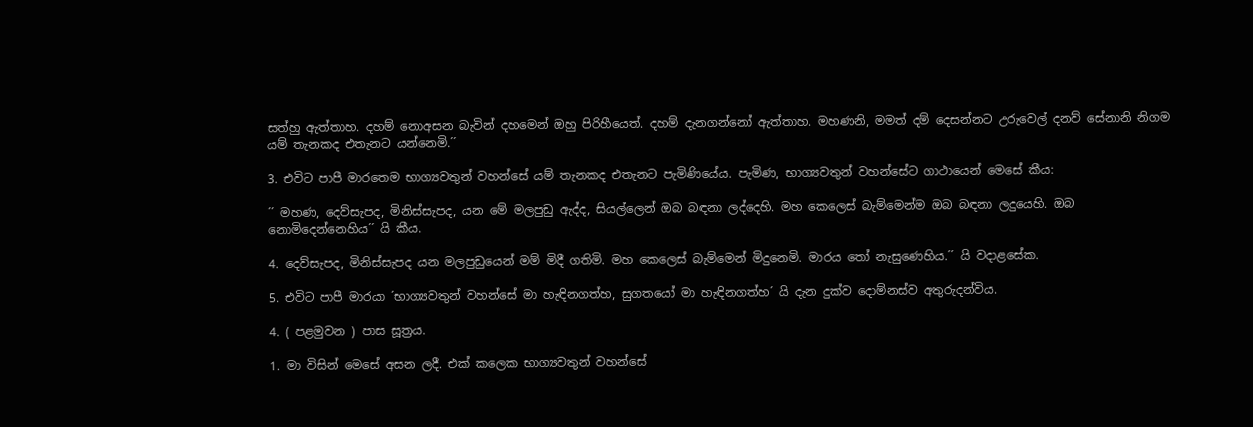සත්හු ඇත්තාහ. දහම් නොඅසන බැවින් දහමෙන් ඔහු පිරිහීයෙත්. දහම් දැනගන්නෝ ඇත්තාහ. මහණනි, මමත් දම් දෙසන්නට උරුවෙල් දනව් සේනානි නිගම යම් තැනකද එතැනට යන්නෙමි.´´

3. එවිට පාපී මාරතෙම භාග්‍යවතුන් වහන්සේ යම් තැනකද එතැනට පැමිණියේය. පැමිණ, භාග්‍යවතුන් වහන්සේට ගාථායෙන් මෙසේ කීය:

´´ මහණ, දෙව්සැපද, මිනිස්සැපද, යන මේ මලපුඩු ඇද්ද, සියල්ලෙන් ඔබ බඳනා ලද්දෙහි. මහ කෙලෙස් බැම්මෙන්ම ඔබ බඳනා ලදුයෙහි. ඔබ නොමිදෙන්නෙහිය´´ යි කීය.

4. දෙව්සැපද, මිනිස්සැපද යන මලපුඩුයෙන් මම් මිදී ගතිමි. මහ කෙලෙස් බැම්මෙන් මිදුනෙමි. මාරය තෝ නැසුණෙහිය.´´ යි වදාළසේක.

5. එවිට පාපී මාරයා ´භාග්‍යවතුන් වහන්සේ මා හැඳිනගත්හ, සුගතයෝ මා හැඳිනගත්හ´ යි දැන දුක්ව දොම්නස්ව අතුරුදන්විය.

4. ( පළමුවන ) පාස සූත්‍රය.

1. මා විසින් මෙසේ අසන ලදී. එක් කලෙක භාග්‍යවතුන් වහන්සේ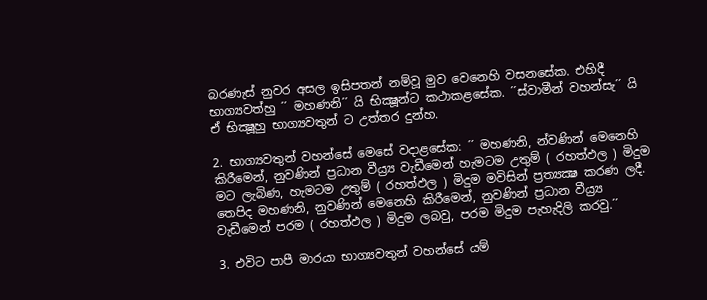බරණැස් නුවර අසල ඉසිපතන් නම්වූ මුව වෙනෙහි වසනසේක. එහිදී භාග්‍යවත්හු ´´ මහණනි´´ යි භික්‍ෂූන්ට කථාකළසේක. ´´ස්වාමීන් වහන්සැ´´ යි ඒ භික්‍ෂූහු භාග්‍යවතුන් ට උත්තර දුන්හ.

2. භාග්‍යවතුන් වහන්සේ මෙසේ වදාළසේක: ´´ මහණනි, න්වණින් මෙනෙහි කිරීමෙන්, නුවණින් ප්‍රධාන වීය්‍ර්‍ය වැඩීමෙන් හැමටම උතුම් ( රහත්ඵල ) මිදුම මට ලැබිණ, හැමටම උතුම් ( රහත්ඵල ) මිදුම මවිසින් ප්‍රත්‍යක්‍ෂ කරණ ලදී. තෙපිද මහණනි, නුවණින් මෙනෙහි කිරීමෙන්, නුවණින් ප්‍රධාන වීය්‍ර්‍ය වැඩීමෙන් පරම ( රහත්ඵල ) මිදුම ලබවු, පරම මිදුම පැහැදිලි කරවු.´´

3. එවිට පාපී මාරයා භාග්‍යවතුන් වහන්සේ යම්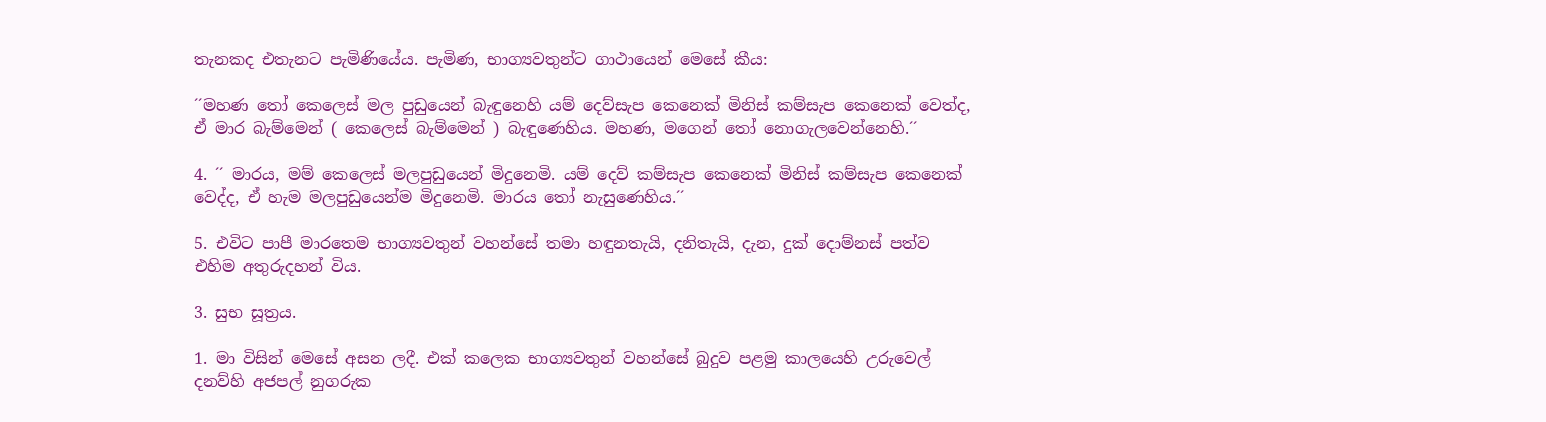තැනකද එතැනට පැමිණියේය. පැමිණ, භාග්‍යවතුන්ට ගාථායෙන් මෙසේ කීය:

´´මහණ තෝ කෙලෙස් මල පුඩුයෙන් බැඳුනෙහි යම් දෙව්සැප කෙනෙක් මිනිස් කම්සැප කෙනෙක් වෙත්ද, ඒ මාර බැම්මෙන් ( කෙලෙස් බැම්මෙන් ) බැඳුණෙහිය. මහණ, මගෙන් තෝ නොගැලවෙන්නෙහි.´´

4. ´´ මාරය, මම් කෙලෙස් මලපුඩුයෙන් මිදුනෙමි. යම් දෙව් කම්සැප කෙනෙක් මිනිස් කම්සැප කෙනෙක් වෙද්ද, ඒ හැම මලපුඩුයෙන්ම මිදුනෙමි. මාරය තෝ නැසුණෙහිය.´´

5. එවිට පාපී මාරතෙම භාග්‍යවතුන් වහන්සේ තමා හඳුනතැයි, දනිතැයි, දැන, දුක් දොම්නස් පත්ව එහිම අතුරුදහන් විය.

3. සුභ සූත්‍රය.

1. මා විසින් මෙසේ අසන ලදී. එක් කලෙක භාග්‍යවතුන් වහන්සේ බුදුව පළමු කාලයෙහි උරුවෙල් දනව්හි අජපල් නුගරුක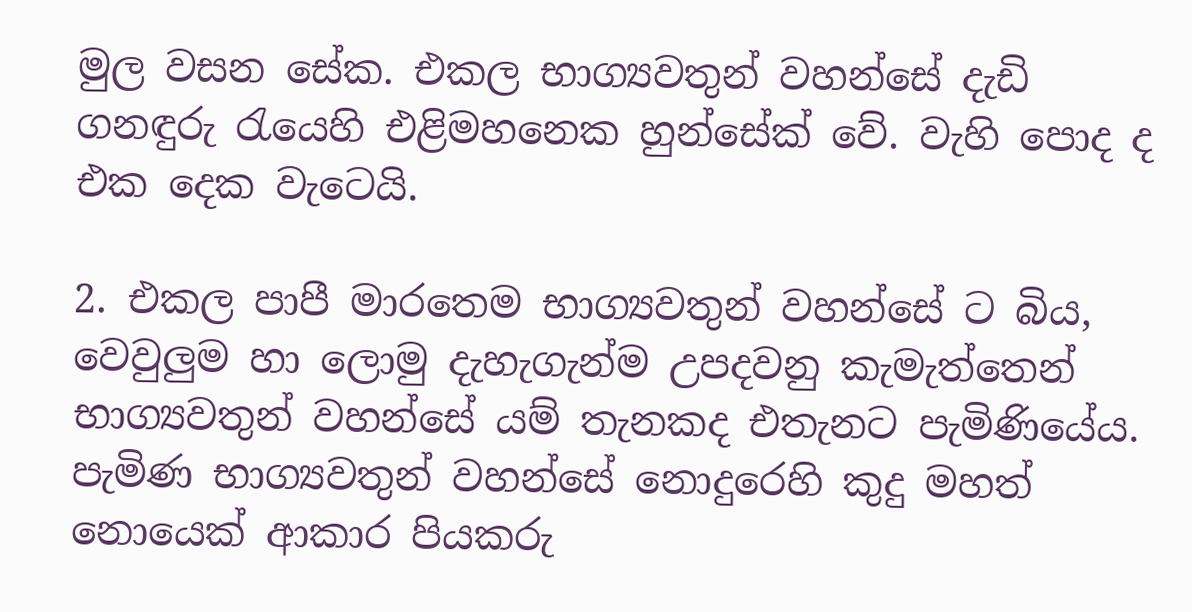මුල වසන සේක. එකල භාග්‍යවතුන් වහන්සේ දැඩි ගනඳුරු රැයෙහි එළිමහනෙක හුන්සේක් වේ. වැහි පොද ද එක දෙක වැටෙයි.

2. එකල පාපී මාරතෙම භාග්‍යවතුන් වහන්සේ ට බිය, වෙවුලුම හා ලොමු දැහැගැන්ම උපදවනු කැමැත්තෙන් භාග්‍යවතුන් වහන්සේ යම් තැනකද එතැනට පැමිණියේය. පැමිණ භාග්‍යවතුන් වහන්සේ නොදුරෙහි කුදු මහත් නොයෙක් ආකාර පියකරු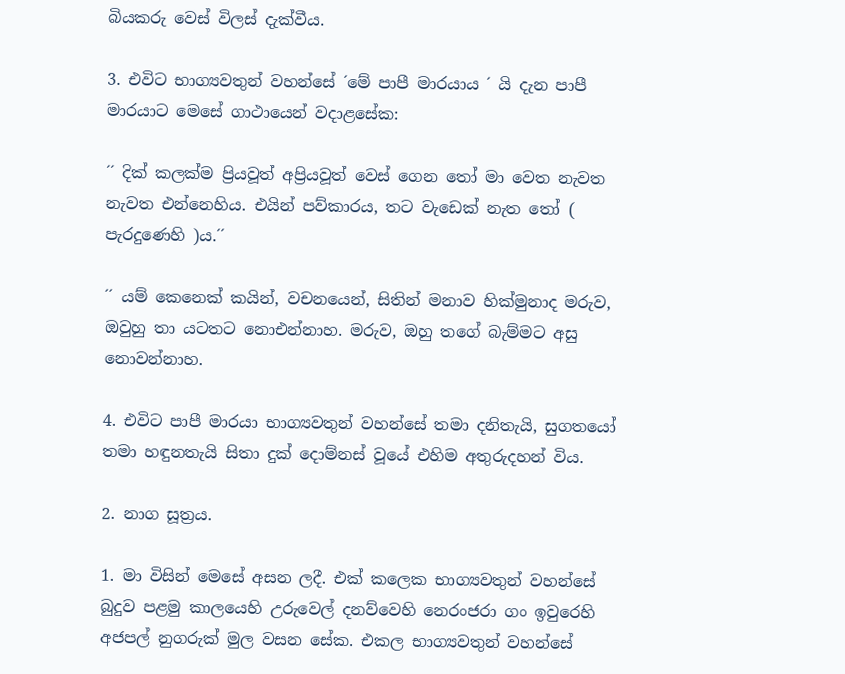බියකරු වෙස් විලස් දැක්වීය.

3. එවිට භාග්‍යවතුන් වහන්සේ ´මේ පාපී මාරයාය ´ යි දැන පාපී මාරයාට මෙසේ ගාථායෙන් වදාළසේක:

´´ දික් කලක්ම ප්‍රියවූත් අප්‍රියවූත් වෙස් ගෙන තෝ මා වෙත නැවත නැවත එන්නෙහිය. එයින් පව්කාරය, තට වැඩෙක් නැත තෝ ( පැරදුණෙහි )ය.´´

´´ යම් කෙනෙක් කයින්, වචනයෙන්, සිතින් මනාව හික්මුනාද මරුව, ඔවුහු තා යටතට නොඑන්නාහ. මරුව, ඔහු තගේ බැම්මට අසු නොවන්නාහ.

4. එවිට පාපී මාරයා භාග්‍යවතුන් වහන්සේ තමා දනිතැයි, සුගතයෝ තමා හඳුනතැයි සිතා දුක් දොම්නස් වූයේ එහිම අතුරුදහන් විය.

2. නාග සූත්‍රය.

1. මා විසින් මෙසේ අසන ලදී. එක් කලෙක භාග්‍යවතුන් වහන්සේ බුදුව පළමු කාලයෙහි උරුවෙල් දනව්වෙහි නෙරංජරා ගං ඉවුරෙහි අජපල් නුගරුක් මුල වසන සේක. එකල භාග්‍යවතුන් වහන්සේ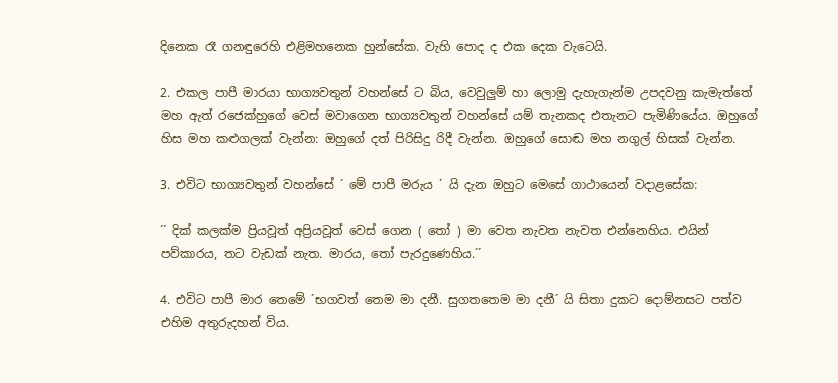දිනෙක රෑ ගනඳුරෙහි එළිමහනෙක හුන්සේක. වැහි පොද ද එක දෙක වැටෙයි.

2. එකල පාපී මාරයා භාග්‍යවතුන් වහන්සේ ට බිය, වෙවුලුම් හා ලොමු දැහැගැන්ම උපදවනු කැමැත්තේ මහ ඇත් රජෙක්හුගේ වෙස් මවාගෙන භාග්‍යවතුන් වහන්සේ යම් තැනකද එතැනට පැමිණියේය. ඔහුගේ හිස මහ කළුගලක් වැන්න: ඔහුගේ දත් පිරිසිදු රිදී වැන්න. ඔහුගේ සොඬ මහ නගුල් හිසක් වැන්න.

3. එවිට භාග්‍යවතුන් වහන්සේ ´ මේ පාපී මරුය ´ යි දැන ඔහුට මෙසේ ගාථායෙන් වදාළසේක:

´´ දික් කලක්ම ප්‍රියවූත් අප්‍රියවූත් වෙස් ගෙන ( තෝ ) මා වෙත නැවත නැවත එන්නෙහිය. එයින් පව්කාරය, තට වැඩක් නැත. මාරය, තෝ පැරදුණෙහිය.´´

4. එවිට පාපී මාර තෙමේ ´භගවත් තෙම මා දනී. සුගතතෙම මා දනී´ යි සිතා දුකට දොම්නසට පත්ව එහිම අතුරුදහන් විය.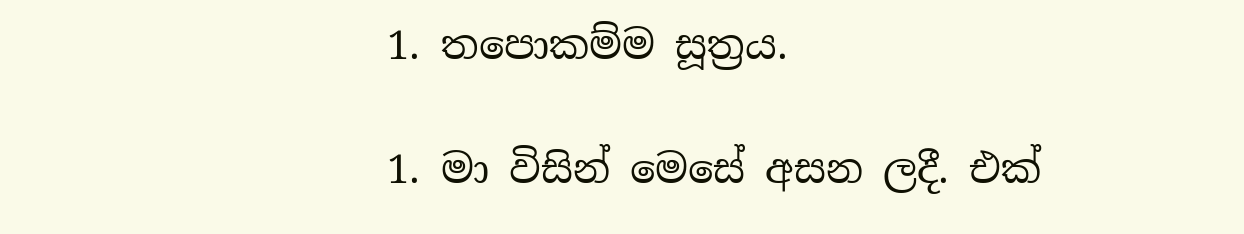1. තපොකම්ම සූත්‍රය.

1. මා විසින් මෙසේ අසන ලදී. එක්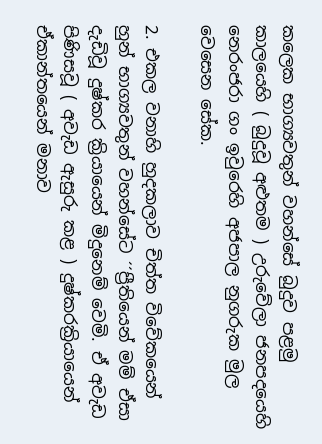කලෙක භාග්‍යවතුන් වහන්සේ බුදුව පළමු කාලයෙහි ( බුදුවූ අළුතම ) උරුවේලා ජනපදයෙහි නෙරංජරා ගං ඉවුරෙහි අජපාල නුගරුක මුල වෙසෙන සේක.

2. එකල වනාහි හුදකලාව චිත්ත විවේකයෙන් හුන් භාග්‍යවතුන් වහන්සේට ´´ප්‍රීතියෙන් මම් ඒසා දැඩිවූ දුෂ්කර ක්‍රියායෙන් මිදුනෙම් වෙමි. ඒ අවැඩ පිණිසවූ ( අවැඩ ඇසුරු කළ ) දුෂ්කරක්‍රියායෙන් ඒකාන්තයෙන් මනාව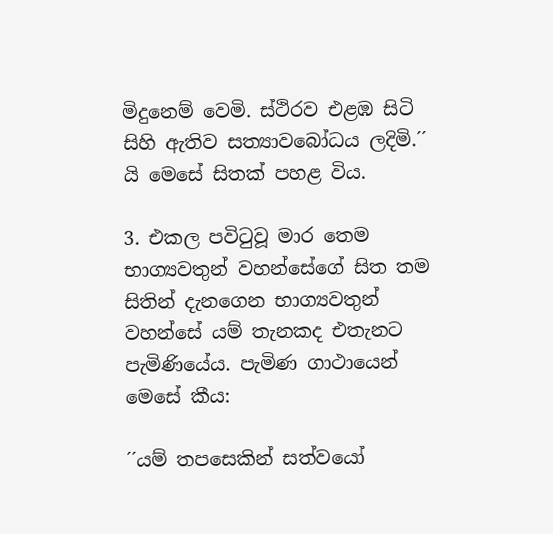මිදුනෙම් වෙමි. ස්ථිරව එළඹ සිටි සිහි ඇතිව සත්‍යාවබෝධය ලදිමි.´´ යි මෙසේ සිතක් පහළ විය.

3. එකල පවිටුවූ මාර තෙම භාග්‍යවතුන් වහන්සේගේ සිත තම සිතින් දැනගෙන භාග්‍යවතුන් වහන්සේ යම් තැනකද එතැනට පැමිණියේය. පැමිණ ගාථායෙන් මෙසේ කීය:

´´යම් තපසෙකින් සත්වයෝ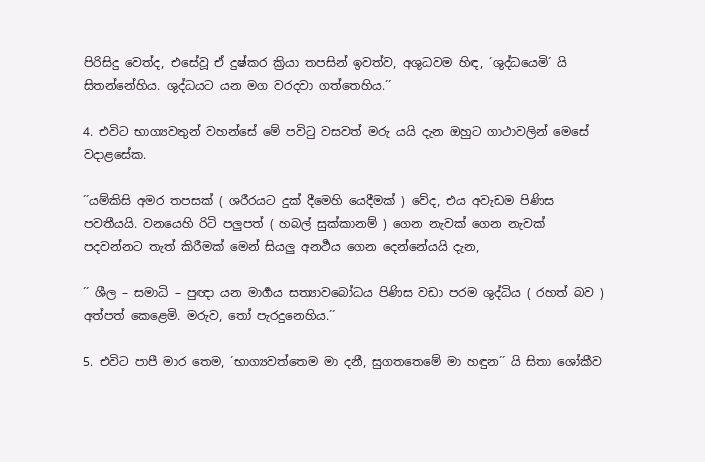පිරිසිදු වෙත්ද, එසේවූ ඒ දුෂ්කර ක්‍රියා තපසින් ඉවත්ව, අශුධවම හිඳ, ´ශුද්ධයෙමි´ යි සිතන්නේහිය. ශුද්ධයට යන මග වරදවා ගත්තෙහිය.´´

4. එවිට භාග්‍යවතුන් වහන්සේ මේ පවිටු වසවත් මරු යයි දැන ඔහුට ගාථාවලින් මෙසේ වදාළසේක.

´´යම්කිසි අමර තපසක් ( ශරීරයට දුක් දීමෙහි යෙදීමක් ) වේද, එය අවැඩම පිණිස පවතීයයි. වනයෙහි රිටි පලුපත් ( හබල් සුක්කානම් ) ගෙන නැවක් ගෙන නැවක් පදවන්නට තැත් කිරීමක් මෙන් සියලු අනර්‍ථය ගෙන දෙන්නේයයි දැන,

´´ ශීල – සමාධි – පුඥා යන මාර්‍ගය සත්‍යාවබෝධය පිණිස වඩා පරම ශුද්ධිය ( රහත් බව ) අත්පත් කෙළෙමි. මරුව, තෝ පැරදුනෙහිය.´´

5. එවිට පාපී මාර තෙම, ´භාග්‍යවත්තෙම මා දනී, සුගතතෙමේ මා හඳුන´´ යි සිතා ශෝකීව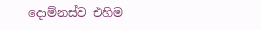දොම්නස්ව එහිම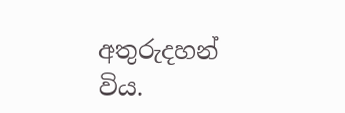අතුරුදහන් විය.